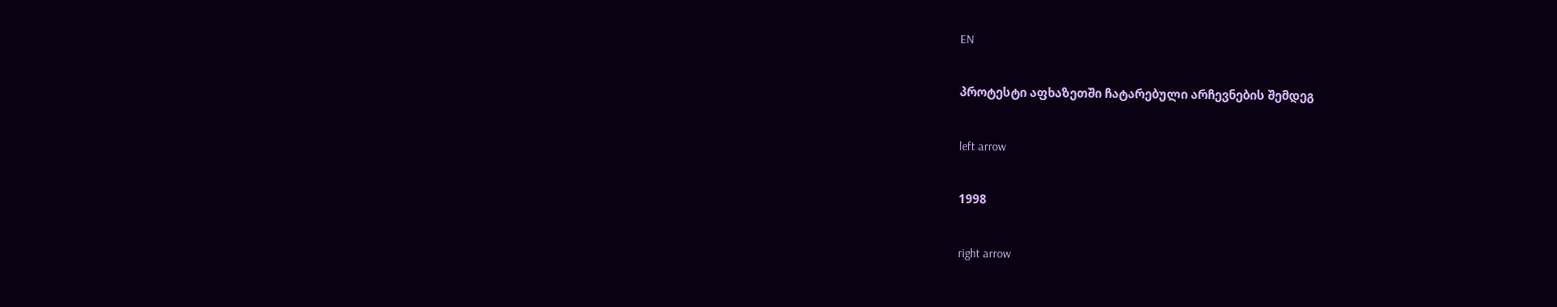EN

პროტესტი აფხაზეთში ჩატარებული არჩევნების შემდეგ

left arrow

1998

right arrow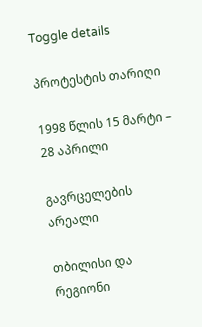Toggle details

პროტესტის თარიღი

1998 წლის 15 მარტი – 28 აპრილი

გავრცელების არეალი

თბილისი და რეგიონი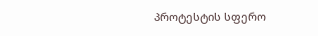პროტესტის სფერო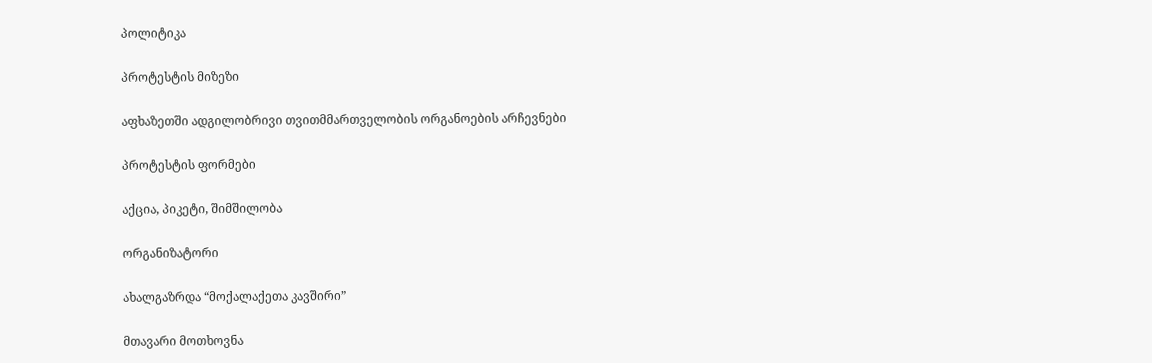პოლიტიკა

პროტესტის მიზეზი

აფხაზეთში ადგილობრივი თვითმმართველობის ორგანოების არჩევნები

პროტესტის ფორმები

აქცია, პიკეტი, შიმშილობა

ორგანიზატორი

ახალგაზრდა “მოქალაქეთა კავშირი”

მთავარი მოთხოვნა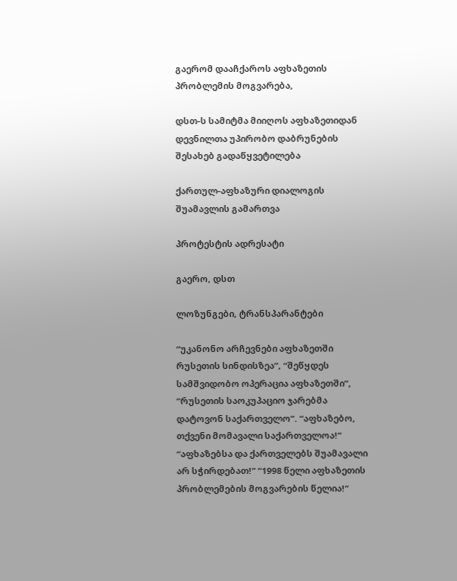გაერომ დააჩქაროს აფხაზეთის პრობლემის მოგვარება,

დსთ-ს სამიტმა მიიღოს აფხაზეთიდან დევნილთა უპირობო დაბრუნების შესახებ გადაწყვეტილება

ქართულ-აფხაზური დიალოგის შუამავლის გამართვა

პროტესტის ადრესატი

გაერო, დსთ

ლოზუნგები, ტრანსპარანტები

“უკანონო არჩევნები აფხაზეთში რუსეთის სინდისზეა”, “შეწყდეს სამშვიდობო ოპერაცია აფხაზეთში”, “რუსეთის საოკუპაციო ჯარებმა დატოვონ საქართველო”. “აფხაზებო, თქვენი მომავალი საქართველოა!” “აფხაზებსა და ქართველებს შუამავალი არ სჭირდებათ!” “1998 წელი აფხაზეთის პრობლემების მოგვარების წელია!”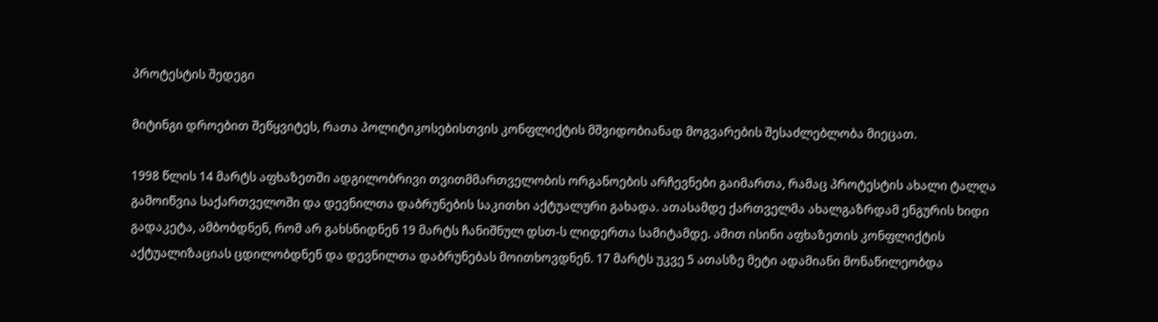პროტესტის შედეგი

მიტინგი დროებით შეწყვიტეს, რათა პოლიტიკოსებისთვის კონფლიქტის მშვიდობიანად მოგვარების შესაძლებლობა მიეცათ.

1998 წლის 14 მარტს აფხაზეთში ადგილობრივი თვითმმართველობის ორგანოების არჩევნები გაიმართა, რამაც პროტესტის ახალი ტალღა გამოიწვია საქართველოში და დევნილთა დაბრუნების საკითხი აქტუალური გახადა. ათასამდე ქართველმა ახალგაზრდამ ენგურის ხიდი გადაკეტა, ამბობდნენ, რომ არ გახსნიდნენ 19 მარტს ჩანიშნულ დსთ-ს ლიდერთა სამიტამდე. ამით ისინი აფხაზეთის კონფლიქტის აქტუალიზაციას ცდილობდნენ და დევნილთა დაბრუნებას მოითხოვდნენ. 17 მარტს უკვე 5 ათასზე მეტი ადამიანი მონაწილეობდა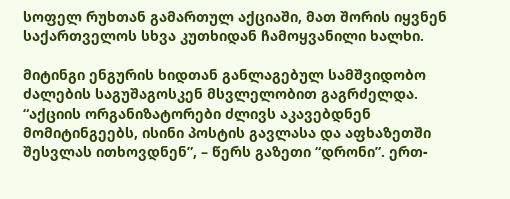სოფელ რუხთან გამართულ აქციაში, მათ შორის იყვნენ საქართველოს სხვა კუთხიდან ჩამოყვანილი ხალხი.

მიტინგი ენგურის ხიდთან განლაგებულ სამშვიდობო ძალების საგუშაგოსკენ მსვლელობით გაგრძელდა. “აქციის ორგანიზატორები ძლივს აკავებდნენ მომიტინგეებს, ისინი პოსტის გავლასა და აფხაზეთში შესვლას ითხოვდნენ”, – წერს გაზეთი “დრონი”. ერთ-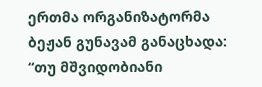ერთმა ორგანიზატორმა ბეჟან გუნავამ განაცხადა: “თუ მშვიდობიანი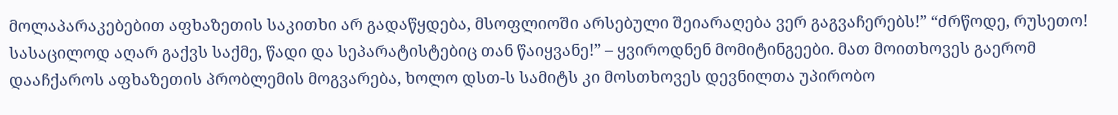მოლაპარაკებებით აფხაზეთის საკითხი არ გადაწყდება, მსოფლიოში არსებული შეიარაღება ვერ გაგვაჩერებს!” “ძრწოდე, რუსეთო! სასაცილოდ აღარ გაქვს საქმე, წადი და სეპარატისტებიც თან წაიყვანე!” – ყვიროდნენ მომიტინგეები. მათ მოითხოვეს გაერომ დააჩქაროს აფხაზეთის პრობლემის მოგვარება, ხოლო დსთ-ს სამიტს კი მოსთხოვეს დევნილთა უპირობო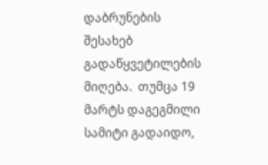დაბრუნების შესახებ გადაწყვეტილების მიღება.  თუმცა 19 მარტს დაგეგმილი სამიტი გადაიდო,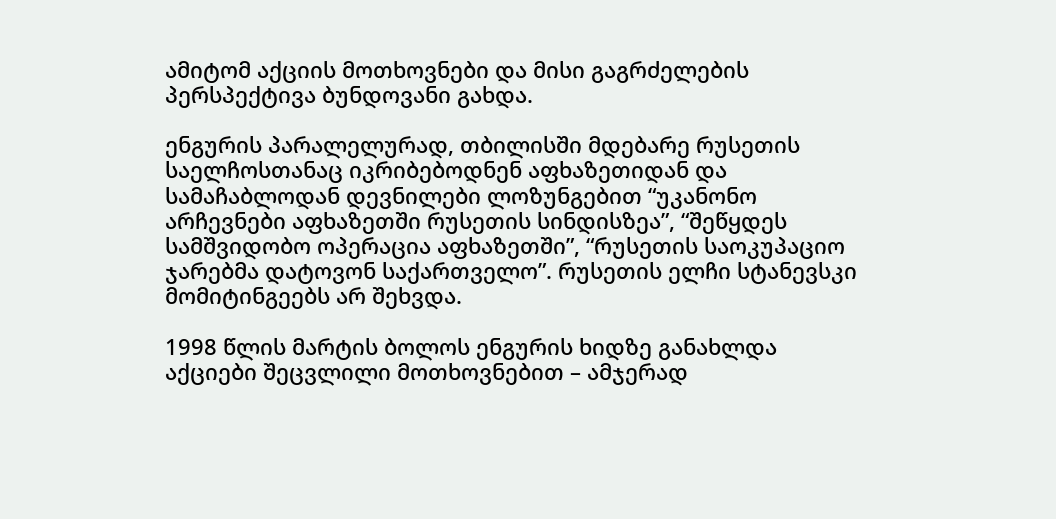ამიტომ აქციის მოთხოვნები და მისი გაგრძელების პერსპექტივა ბუნდოვანი გახდა.

ენგურის პარალელურად, თბილისში მდებარე რუსეთის საელჩოსთანაც იკრიბებოდნენ აფხაზეთიდან და სამაჩაბლოდან დევნილები ლოზუნგებით “უკანონო არჩევნები აფხაზეთში რუსეთის სინდისზეა”, “შეწყდეს სამშვიდობო ოპერაცია აფხაზეთში”, “რუსეთის საოკუპაციო ჯარებმა დატოვონ საქართველო”. რუსეთის ელჩი სტანევსკი მომიტინგეებს არ შეხვდა.

1998 წლის მარტის ბოლოს ენგურის ხიდზე განახლდა აქციები შეცვლილი მოთხოვნებით – ამჯერად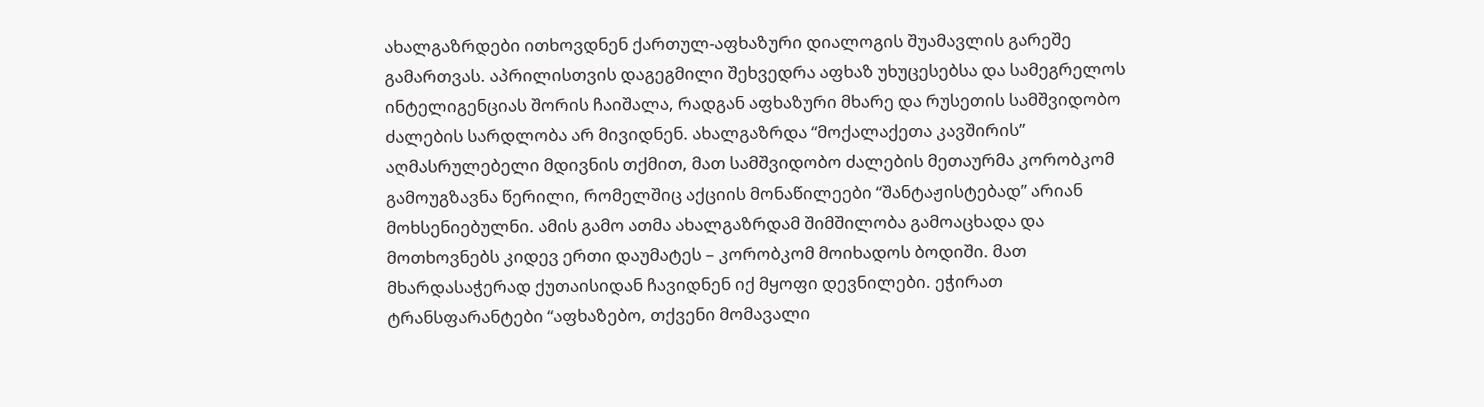ახალგაზრდები ითხოვდნენ ქართულ-აფხაზური დიალოგის შუამავლის გარეშე გამართვას. აპრილისთვის დაგეგმილი შეხვედრა აფხაზ უხუცესებსა და სამეგრელოს ინტელიგენციას შორის ჩაიშალა, რადგან აფხაზური მხარე და რუსეთის სამშვიდობო ძალების სარდლობა არ მივიდნენ. ახალგაზრდა “მოქალაქეთა კავშირის” აღმასრულებელი მდივნის თქმით, მათ სამშვიდობო ძალების მეთაურმა კორობკომ გამოუგზავნა წერილი, რომელშიც აქციის მონაწილეები “შანტაჟისტებად” არიან მოხსენიებულნი. ამის გამო ათმა ახალგაზრდამ შიმშილობა გამოაცხადა და მოთხოვნებს კიდევ ერთი დაუმატეს – კორობკომ მოიხადოს ბოდიში. მათ მხარდასაჭერად ქუთაისიდან ჩავიდნენ იქ მყოფი დევნილები. ეჭირათ ტრანსფარანტები “აფხაზებო, თქვენი მომავალი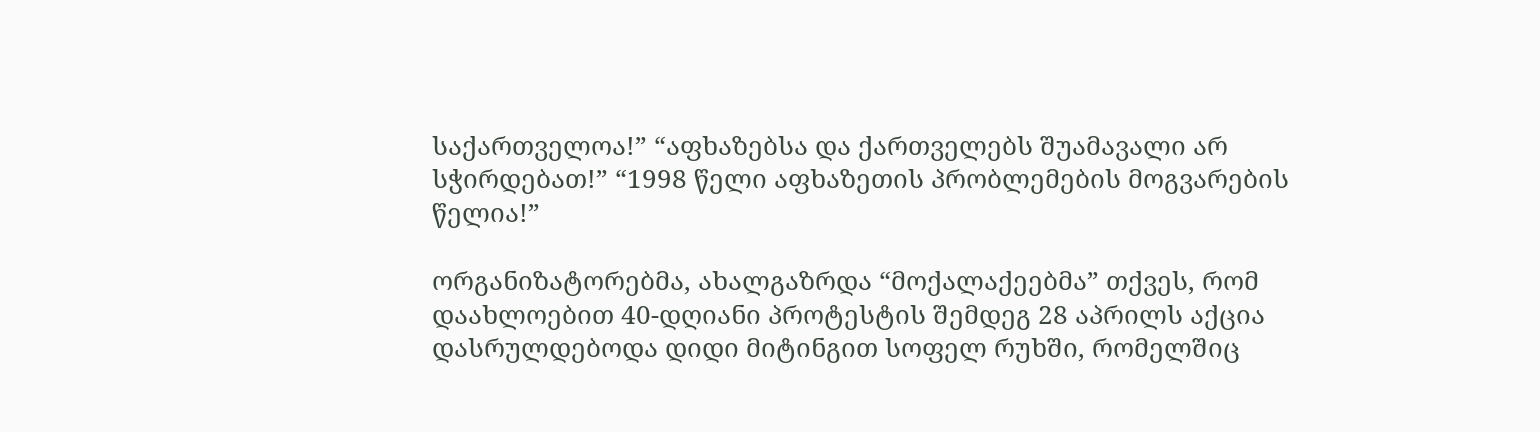საქართველოა!” “აფხაზებსა და ქართველებს შუამავალი არ სჭირდებათ!” “1998 წელი აფხაზეთის პრობლემების მოგვარების წელია!”

ორგანიზატორებმა, ახალგაზრდა “მოქალაქეებმა” თქვეს, რომ დაახლოებით 40-დღიანი პროტესტის შემდეგ 28 აპრილს აქცია დასრულდებოდა დიდი მიტინგით სოფელ რუხში, რომელშიც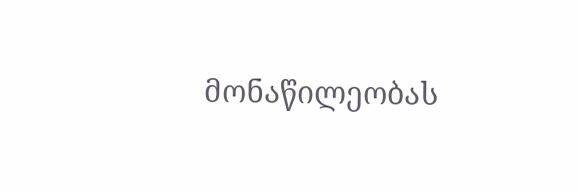მონაწილეობას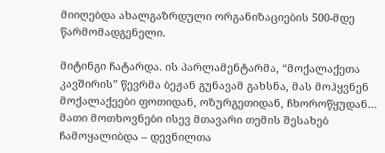მიიღებდა ახალგაზრდული ორგანიზაციების 500-მდე წარმომადგენელი.

მიტინგი ჩატარდა. ის პარლამენტარმა, “მოქალაქეთა კავშირის” წევრმა ბეჟან გუნავამ გახსნა, მას მოჰყვნენ მოქალაქეები ფოთიდან, ოზურგეთიდან, ჩხოროწყუდან… მათი მოთხოვნები ისევ მთავარი თემის შესახებ ჩამოყალიბდა – დევნილთა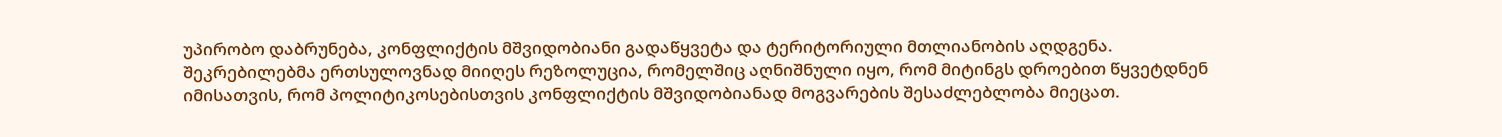უპირობო დაბრუნება, კონფლიქტის მშვიდობიანი გადაწყვეტა და ტერიტორიული მთლიანობის აღდგენა. შეკრებილებმა ერთსულოვნად მიიღეს რეზოლუცია, რომელშიც აღნიშნული იყო, რომ მიტინგს დროებით წყვეტდნენ იმისათვის, რომ პოლიტიკოსებისთვის კონფლიქტის მშვიდობიანად მოგვარების შესაძლებლობა მიეცათ.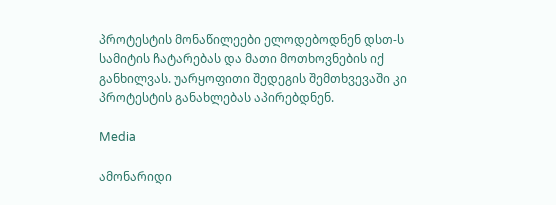პროტესტის მონაწილეები ელოდებოდნენ დსთ-ს სამიტის ჩატარებას და მათი მოთხოვნების იქ განხილვას. უარყოფითი შედეგის შემთხვევაში კი პროტესტის განახლებას აპირებდნენ.

Media

ამონარიდი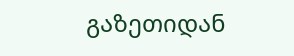გაზეთიდან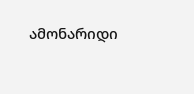ამონარიდი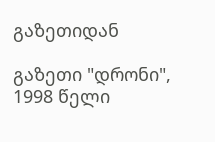გაზეთიდან

გაზეთი "დრონი", 1998 წელი